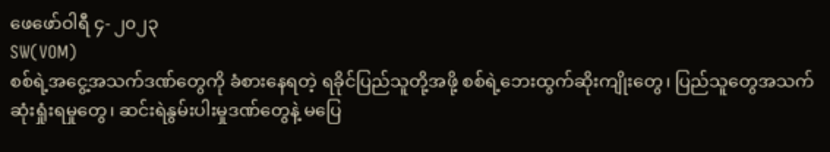ဖေဖော်ဝါရီ ၄- ၂၀၂၃
SW(VOM)
စစ်ရဲ့အငွေ့အသက်ဒဏ်တွေကို ခံစားနေရတဲ့ ရခိုင်ပြည်သူတို့အဖို့ စစ်ရဲ့ဘေးထွက်ဆိုးကျိုးတွေ၊ ပြည်သူတွေအသက်ဆုံးရှုံးရမှုတွေ၊ ဆင်းရဲနွမ်းပါးမှုဒဏ်တွေနဲ့ မပြေ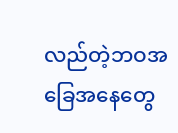လည်တဲ့ဘဝအခြေအနေတွေ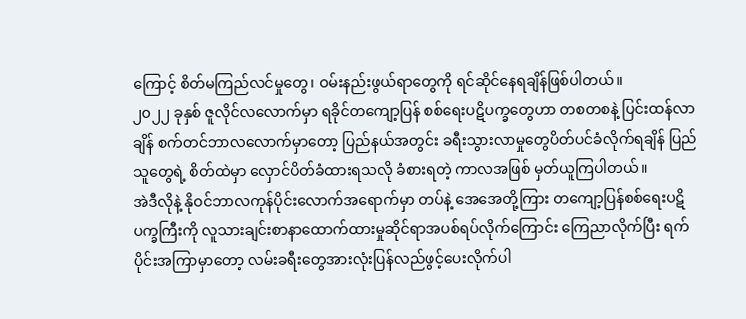ကြောင့် စိတ်မကြည်လင်မှုတွေ၊ ဝမ်းနည်းဖွယ်ရာတွေကို ရင်ဆိုင်နေရချိန်ဖြစ်ပါတယ်။
၂၀၂၂ ခုနှစ် ဇူလိုင်လလောက်မှာ ရခိုင်တကျော့ပြန် စစ်ရေးပဋိပက္ခတွေဟာ တစတစနဲ့ ပြင်းထန်လာချိန် စက်တင်ဘာလလောက်မှာတော့ ပြည်နယ်အတွင်း ခရီးသွားလာမှုတွေပိတ်ပင်ခံလိုက်ရချိန် ပြည်သူတွေရဲ့ စိတ်ထဲမှာ လှောင်ပိတ်ခံထားရသလို ခံစားရတဲ့ ကာလအဖြစ် မှတ်ယူကြပါတယ်။
အဲဒီလိုနဲ့ နိုဝင်ဘာလကုန်ပိုင်းလောက်အရောက်မှာ တပ်နဲ့ အေအေတို့ကြား တကျော့ပြန်စစ်ရေးပဋိပက္ခကြီးကို လူသားချင်းစာနာထောက်ထားမှုဆိုင်ရာအပစ်ရပ်လိုက်ကြောင်း ကြေညာလိုက်ပြီး ရက်ပိုင်းအကြာမှာတော့ လမ်းခရီးတွေအားလုံးပြန်လည်ဖွင့်ပေးလိုက်ပါ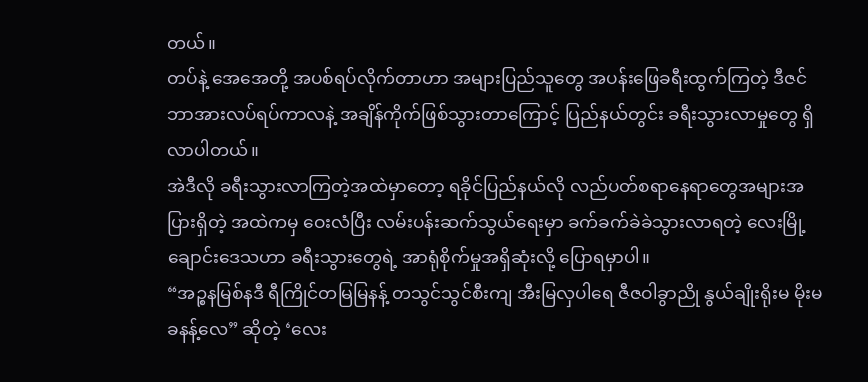တယ်။
တပ်နဲ့ အေအေတို့ အပစ်ရပ်လိုက်တာဟာ အများပြည်သူတွေ အပန်းဖြေခရီးထွက်ကြတဲ့ ဒီဇင်ဘာအားလပ်ရပ်ကာလနဲ့ အချိန်ကိုက်ဖြစ်သွားတာကြောင့် ပြည်နယ်တွင်း ခရီးသွားလာမှုတွေ ရှိလာပါတယ်။
အဲဒီလို ခရီးသွားလာကြတဲ့အထဲမှာတော့ ရခိုင်ပြည်နယ်လို လည်ပတ်စရာနေရာတွေအများအပြားရှိတဲ့ အထဲကမှ ဝေးလံပြီး လမ်းပန်းဆက်သွယ်ရေးမှာ ခက်ခက်ခဲခဲသွားလာရတဲ့ လေးမြို့ချောင်းဒေသဟာ ခရီးသွားတွေရဲ့ အာရုံစိုက်မှုအရှိဆုံးလို့ ပြောရမှာပါ။
“အဉ္စနမြစ်နဒီ ရီကြိုင်တမြမြနန့် တသွင်သွင်စီးကျ အီးမြလှပါရေ ဇီဇဝါခွာညို နွယ်ချိုးရိုးမ မိုးမခနန့်လေ” ဆိုတဲ့ ‘လေး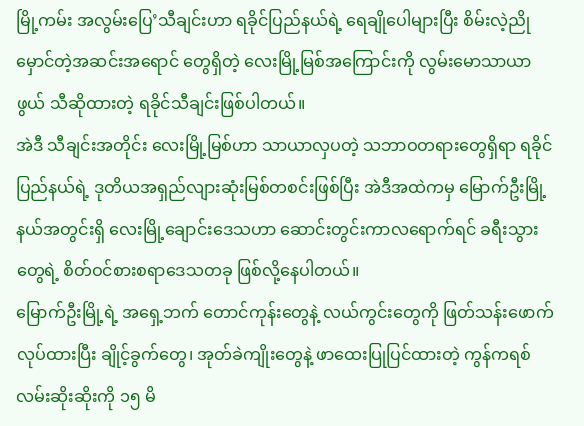မြို့ကမ်း အလွမ်းပြေ’သီချင်းဟာ ရခိုင်ပြည်နယ်ရဲ့ ရေချိုပေါများပြီး စိမ်းလဲ့ညိုမှောင်တဲ့အဆင်းအရောင် တွေရှိတဲ့ လေးမြို့မြစ်အကြောင်းကို လွမ်းမောသာယာဖွယ် သီဆိုထားတဲ့ ရခိုင်သီချင်းဖြစ်ပါတယ်။
အဲဒီ သီချင်းအတိုင်း လေးမြို့မြစ်ဟာ သာယာလှပတဲ့ သဘာဝတရားတွေရှိရာ ရခိုင်ပြည်နယ်ရဲ့ ဒုတိယအရှည်လျားဆုံးမြစ်တစင်းဖြစ်ပြီး အဲဒီအထဲကမှ မြောက်ဦးမြို့နယ်အတွင်းရှိ လေးမြို့ချောင်းဒေသဟာ ဆောင်းတွင်းကာလရောက်ရင် ခရီးသွားတွေရဲ့ စိတ်ဝင်စားစရာဒေသတခု ဖြစ်လို့နေပါတယ်။
မြောက်ဦးမြို့ရဲ့ အရှေ့ဘက် တောင်ကုန်းတွေနဲ့ လယ်ကွင်းတွေကို ဖြတ်သန်းဖောက်လုပ်ထားပြီး ချိုင့်ခွက်တွေ၊ အုတ်ခဲကျိုးတွေနဲ့ ဖာထေးပြုပြင်ထားတဲ့ ကွန်ကရစ်လမ်းဆိုးဆိုးကို ၁၅ မိ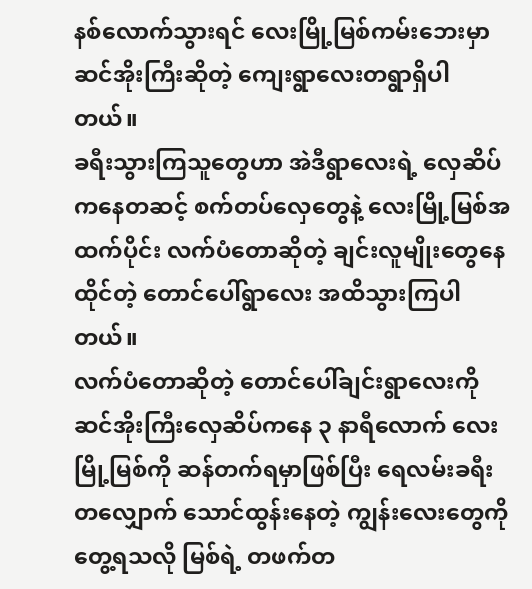နစ်လောက်သွားရင် လေးမြို့မြစ်ကမ်းဘေးမှာ ဆင်အိုးကြီးဆိုတဲ့ ကျေးရွာလေးတရွာရှိပါတယ်။
ခရီးသွားကြသူတွေဟာ အဲဒီရွာလေးရဲ့ လှေဆိပ်ကနေတဆင့် စက်တပ်လှေတွေနဲ့ လေးမြို့မြစ်အထက်ပိုင်း လက်ပံတောဆိုတဲ့ ချင်းလူမျိုးတွေနေထိုင်တဲ့ တောင်ပေါ်ရွာလေး အထိသွားကြပါတယ်။
လက်ပံတောဆိုတဲ့ တောင်ပေါ်ချင်းရွာလေးကို ဆင်အိုးကြီးလှေဆိပ်ကနေ ၃ နာရီလောက် လေးမြို့မြစ်ကို ဆန်တက်ရမှာဖြစ်ပြီး ရေလမ်းခရီးတလျှောက် သောင်ထွန်းနေတဲ့ ကျွန်းလေးတွေကိုတွေ့ရသလို မြစ်ရဲ့ တဖက်တ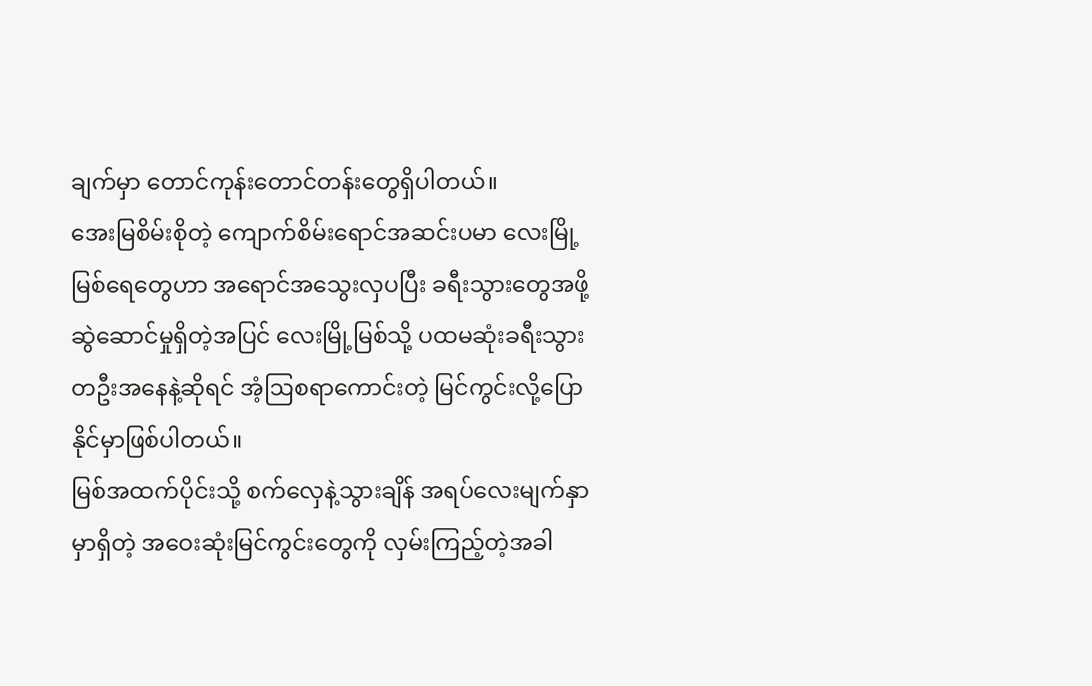ချက်မှာ တောင်ကုန်းတောင်တန်းတွေရှိပါတယ်။
အေးမြစိမ်းစိုတဲ့ ကျောက်စိမ်းရောင်အဆင်းပမာ လေးမြို့မြစ်ရေတွေဟာ အရောင်အသွေးလှပပြီး ခရီးသွားတွေအဖို့ ဆွဲဆောင်မှုရှိတဲ့အပြင် လေးမြို့မြစ်သို့ ပထမဆုံးခရီးသွားတဦးအနေနဲ့ဆိုရင် အံ့ဩစရာကောင်းတဲ့ မြင်ကွင်းလို့ပြောနိုင်မှာဖြစ်ပါတယ်။
မြစ်အထက်ပိုင်းသို့ စက်လှေနဲ့သွားချိန် အရပ်လေးမျက်နှာမှာရှိတဲ့ အဝေးဆုံးမြင်ကွင်းတွေကို လှမ်းကြည့်တဲ့အခါ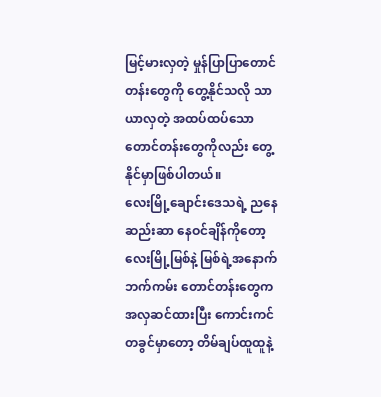မြင့်မားလှတဲ့ မှုန်ပြာပြာတောင်တန်းတွေကို တွေ့နိုင်သလို သာယာလှတဲ့ အထပ်ထပ်သော တောင်တန်းတွေကိုလည်း တွေ့နိုင်မှာဖြစ်ပါတယ်။
လေးမြို့ချောင်းဒေသရဲ့ ညနေဆည်းဆာ နေဝင်ချိန်ကိုတော့ လေးမြို့မြစ်နဲ့ မြစ်ရဲ့အနောက်ဘက်ကမ်း တောင်တန်းတွေက အလှဆင်ထားပြီး ကောင်းကင်တခွင်မှာတော့ တိမ်ချပ်ထူထူနဲ့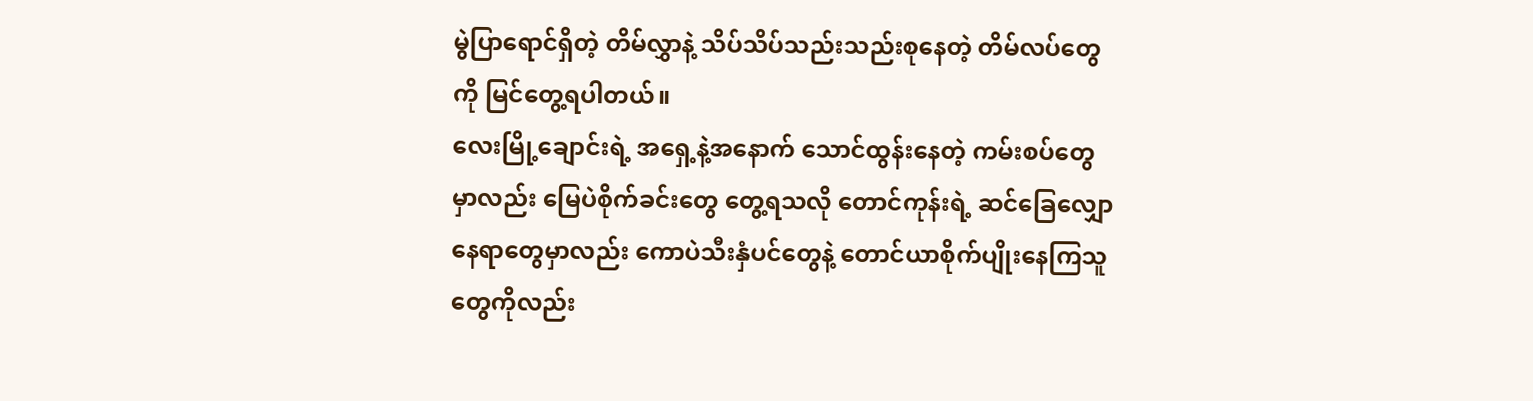မွဲပြာရောင်ရှိတဲ့ တိမ်လွှာနဲ့ သိပ်သိပ်သည်းသည်းစုနေတဲ့ တိမ်လပ်တွေကို မြင်တွေ့ရပါတယ်။
လေးမြို့ချောင်းရဲ့ အရှေ့နဲ့အနောက် သောင်ထွန်းနေတဲ့ ကမ်းစပ်တွေမှာလည်း မြေပဲစိုက်ခင်းတွေ တွေ့ရသလို တောင်ကုန်းရဲ့ ဆင်ခြေလျှောနေရာတွေမှာလည်း ကောပဲသီးနှံပင်တွေနဲ့ တောင်ယာစိုက်ပျိုးနေကြသူတွေကိုလည်း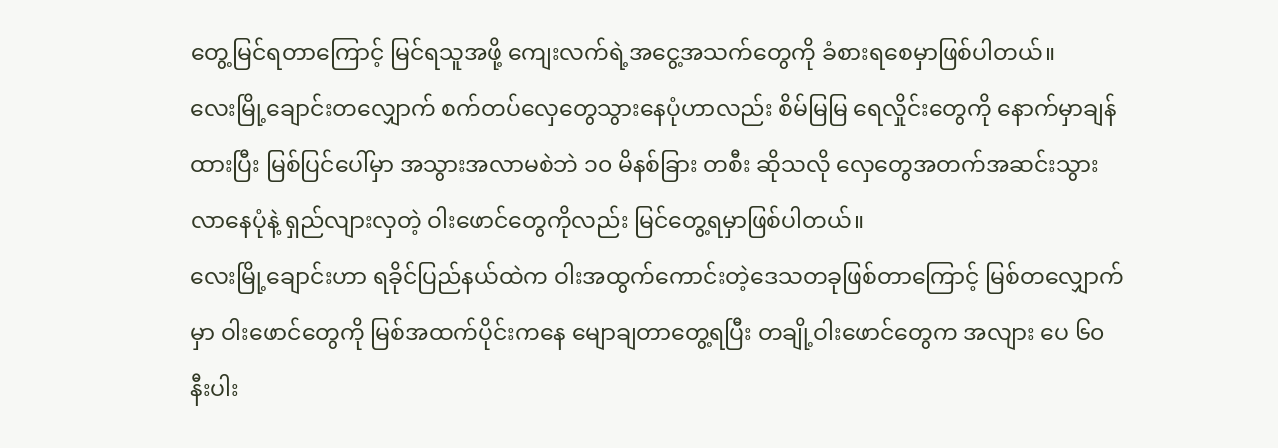တွေ့မြင်ရတာကြောင့် မြင်ရသူအဖို့ ကျေးလက်ရဲ့အငွေ့အသက်တွေကို ခံစားရစေမှာဖြစ်ပါတယ်။
လေးမြို့ချောင်းတလျှောက် စက်တပ်လှေတွေသွားနေပုံဟာလည်း စိမ်မြမြ ရေလှိုင်းတွေကို နောက်မှာချန်ထားပြီး မြစ်ပြင်ပေါ်မှာ အသွားအလာမစဲဘဲ ၁၀ မိနစ်ခြား တစီး ဆိုသလို လှေတွေအတက်အဆင်းသွားလာနေပုံနဲ့ ရှည်လျားလှတဲ့ ဝါးဖောင်တွေကိုလည်း မြင်တွေ့ရမှာဖြစ်ပါတယ်။
လေးမြို့ချောင်းဟာ ရခိုင်ပြည်နယ်ထဲက ဝါးအထွက်ကောင်းတဲ့ဒေသတခုဖြစ်တာကြောင့် မြစ်တလျှောက်မှာ ဝါးဖောင်တွေကို မြစ်အထက်ပိုင်းကနေ မျောချတာတွေ့ရပြီး တချို့ဝါးဖောင်တွေက အလျား ပေ ၆၀ နီးပါး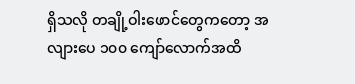ရှိသလို တချို့ဝါးဖောင်တွေကတော့ အလျားပေ ၁၀၀ ကျော်လောက်အထိ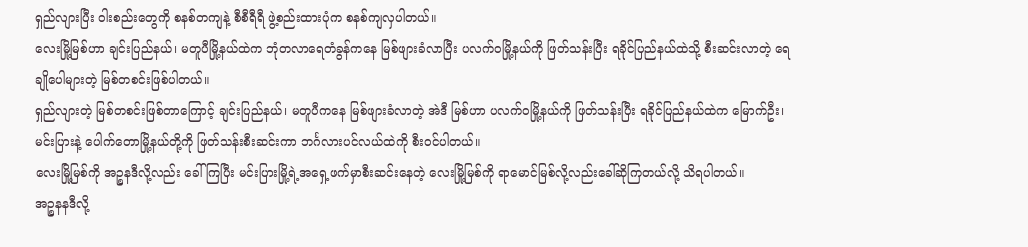ရှည်လျားပြီး ဝါးစည်းတွေကို စနစ်တကျနဲ့ စီစီရီရီ ဖွဲ့စည်းထားပုံက စနစ်ကျလှပါတယ်။
လေးမြို့မြစ်ဟာ ချင်းပြည်နယ်၊ မတူပီမြို့နယ်ထဲက ဘုံတလာရေတံခွန်ကနေ မြစ်ဖျားခံလာပြီး ပလက်ဝမြို့နယ်ကို ဖြတ်သန်းပြီး ရခိုင်ပြည်နယ်ထဲသို့ စီးဆင်းလာတဲ့ ရေချိုပေါများတဲ့ မြစ်တစင်းဖြစ်ပါတယ်။
ရှည်လျားတဲ့ မြစ်တစင်းဖြစ်တာကြောင့် ချင်းပြည်နယ်၊ မတူပီကနေ မြစ်ဖျားခံလာတဲ့ အဲဒီ မြစ်ဟာ ပလက်ဝမြို့နယ်ကို ဖြတ်သန်းပြီး ရခိုင်ပြည်နယ်ထဲက မြောက်ဦး၊ မင်းပြားနဲ့ ပေါက်တောမြို့နယ်တို့ကို ဖြတ်သန်းစီးဆင်းကာ ဘင်္ဂလားပင်လယ်ထဲကို စီးဝင်ပါတယ်။
လေးမြို့မြစ်ကို အဉ္စနဒီလို့လည်း ခေါ်ကြပြီး မင်းပြားမြို့ရဲ့အရှေ့ဖက်မှာစီးဆင်းနေတဲ့ လေးမြို့မြစ်ကို ရာမောင်မြစ်လို့လည်းခေါ်ဆိုကြတယ်လို့ သိရပါတယ်။
အဉ္စနနဒီလို့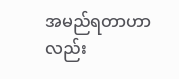အမည်ရတာဟာလည်း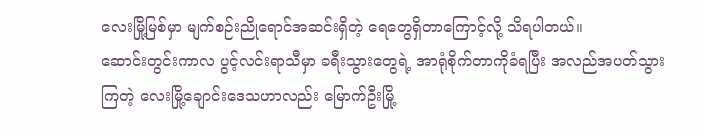လေးမြို့မြစ်မှာ မျက်စဉ်းညိုရောင်အဆင်းရှိတဲ့ ရေတွေရှိတာကြောင့်လို့ သိရပါတယ်။
ဆောင်းတွင်းကာလ ပွင့်လင်းရာသီမှာ ခရီးသွားတွေရဲ့ အာရုံစိုက်တာကိုခံရပြီး အလည်အပတ်သွားကြတဲ့ လေးမြို့ချောင်းဒေသဟာလည်း မြောက်ဦးမြို့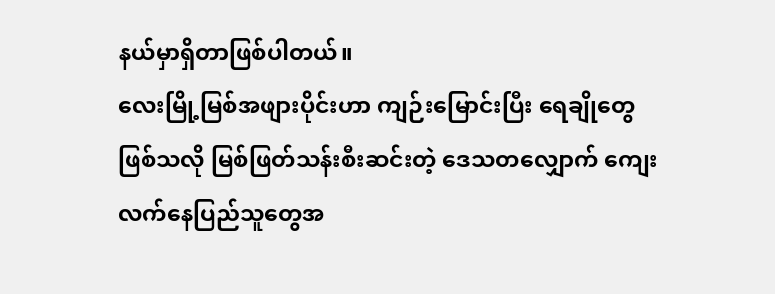နယ်မှာရှိတာဖြစ်ပါတယ်။
လေးမြို့မြစ်အဖျားပိုင်းဟာ ကျဉ်းမြောင်းပြီး ရေချိုတွေဖြစ်သလို မြစ်ဖြတ်သန်းစီးဆင်းတဲ့ ဒေသတလျှောက် ကျေးလက်နေပြည်သူတွေအ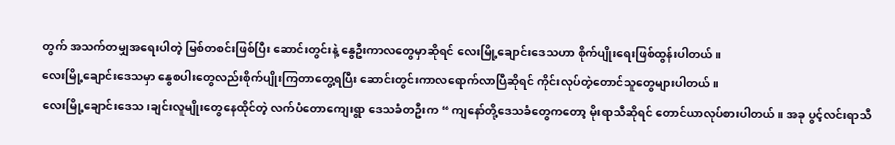တွက် အသက်တမျှအရေးပါတဲ့ မြစ်တစင်းဖြစ်ပြီး ဆောင်းတွင်းနဲ့ နွေဦးကာလတွေမှာဆိုရင် လေးမြို့ချောင်းဒေသဟာ စိုက်ပျိုးရေးဖြစ်ထွန်းပါတယ်။
လေးမြို့ချောင်းဒေသမှာ နွေစပါးတွေလည်းစိုက်ပျိုးကြတာတွေ့ရပြီး ဆောင်းတွင်းကာလရောက်လာပြီဆိုရင် ကိုင်းလုပ်တဲ့တောင်သူတွေများပါတယ်။
လေးမြို့ချောင်းဒေသ၊ချင်းလူမျိုးတွေနေထိုင်တဲ့ လက်ပံတောကျေးရွာ ဒေသခံတဦးက “ ကျနော်တို့ဒေသခံတွေကတော့ မိုးရာသီဆိုရင် တောင်ယာလုပ်စားပါတယ်။ အခု ပွင့်လင်းရာသီ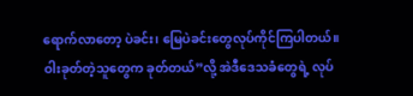ရောက်လာတော့ ပဲခင်း၊ မြေပဲခင်းတွေလုပ်ကိုင်ကြပါတယ်။ ဝါးခုတ်တဲ့သူတွေက ခုတ်တယ်”လို့ အဲဒီဒေသခံတွေရဲ့ လုပ်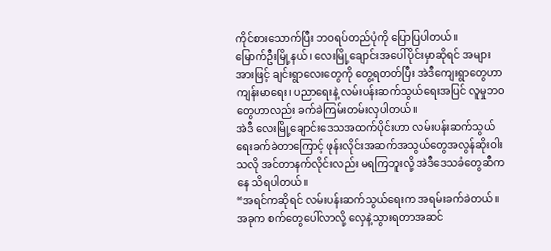ကိုင်စားသောက်ပြီး ဘဝရပ်တည်ပုံကို ပြောပြပါတယ်။
မြောက်ဦးမြို့နယ်၊ လေးမြို့ချောင်းအပေါ်ပိုင်းမှာဆိုရင် အများအားဖြင့် ချင်းရွာလေးတွေကို တွေ့ရတတ်ပြီး အဲဒီကျေးရွာတွေဟာ ကျန်းမာရေး၊ ပညာရေးနဲ့ လမ်းပန်းဆက်သွယ်ရေးအပြင် လူမှုဘဝတွေဟာလည်း ခက်ခဲကြမ်းတမ်းလှပါတယ်။
အဲဒီ လေးမြို့ချောင်းဒေသအထက်ပိုင်းဟာ လမ်းပန်းဆက်သွယ်ရေးခက်ခဲတာကြောင့် ဖုန်းလိုင်းအဆက်အသွယ်တွေအလွန်ဆိုးဝါးသလို အင်တာနက်လိုင်းလည်း မရကြဘူးလို့ အဲဒီဒေသခံတွေဆီကနေ သိရပါတယ်။
“အရင်ကဆိုရင် လမ်းပန်းဆက်သွယ်ရေးက အရမ်းခက်ခဲတယ်။ အခုက စက်တွေပေါ်လာလို့ လှေနဲ့သွားရတာအဆင်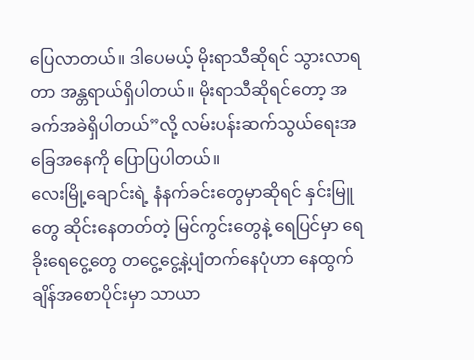ပြေလာတယ်။ ဒါပေမယ့် မိုးရာသီဆိုရင် သွားလာရတာ အန္တရာယ်ရှိပါတယ်။ မိုးရာသီဆိုရင်တော့ အခက်အခဲရှိပါတယ်”လို့ လမ်းပန်းဆက်သွယ်ရေးအခြေအနေကို ပြောပြပါတယ်။
လေးမြို့ချောင်းရဲ့ နံနက်ခင်းတွေမှာဆိုရင် နှင်းမြူတွေ ဆိုင်းနေတတ်တဲ့ မြင်ကွင်းတွေနဲ့ ရေပြင်မှာ ရေခိုးရေငွေ့တွေ တငွေ့ငွေ့နဲ့ပျံတက်နေပုံဟာ နေထွက်ချိန်အစောပိုင်းမှာ သာယာ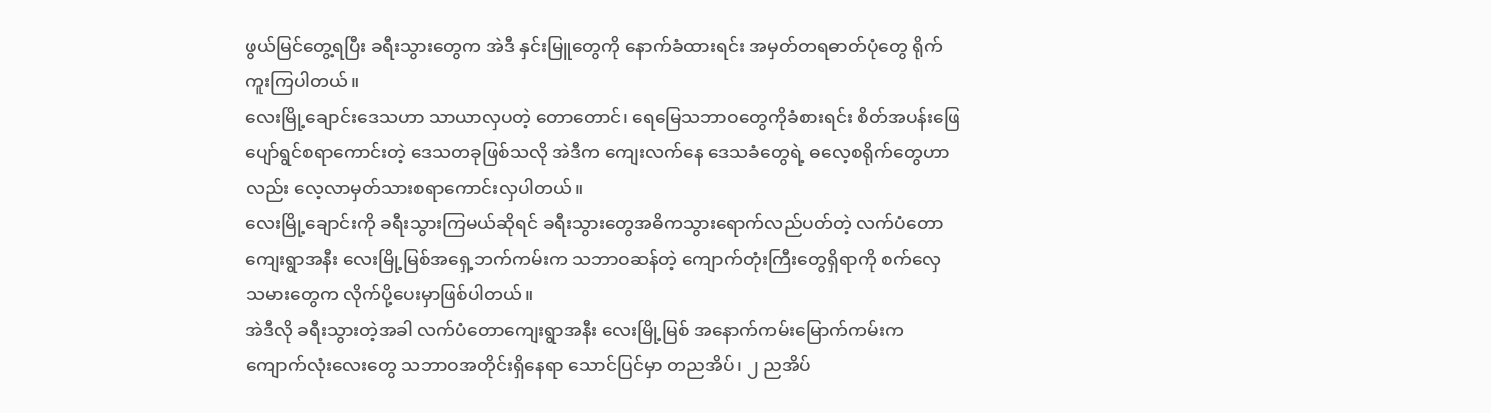ဖွယ်မြင်တွေ့ရပြီး ခရီးသွားတွေက အဲဒီ နှင်းမြူတွေကို နောက်ခံထားရင်း အမှတ်တရဓာတ်ပုံတွေ ရိုက်ကူးကြပါတယ်။
လေးမြို့ချောင်းဒေသဟာ သာယာလှပတဲ့ တောတောင်၊ ရေမြေသဘာဝတွေကိုခံစားရင်း စိတ်အပန်းဖြေ ပျော်ရွင်စရာကောင်းတဲ့ ဒေသတခုဖြစ်သလို အဲဒီက ကျေးလက်နေ ဒေသခံတွေရဲ့ ဓလေ့စရိုက်တွေဟာလည်း လေ့လာမှတ်သားစရာကောင်းလှပါတယ်။
လေးမြို့ချောင်းကို ခရီးသွားကြမယ်ဆိုရင် ခရီးသွားတွေအဓိကသွားရောက်လည်ပတ်တဲ့ လက်ပံတောကျေးရွာအနီး လေးမြို့မြစ်အရှေ့ဘက်ကမ်းက သဘာဝဆန်တဲ့ ကျောက်တုံးကြီးတွေရှိရာကို စက်လှေသမားတွေက လိုက်ပို့ပေးမှာဖြစ်ပါတယ်။
အဲဒီလို ခရီးသွားတဲ့အခါ လက်ပံတောကျေးရွာအနီး လေးမြို့မြစ် အနောက်ကမ်းမြောက်ကမ်းက ကျောက်လုံးလေးတွေ သဘာဝအတိုင်းရှိနေရာ သောင်ပြင်မှာ တညအိပ်၊ ၂ ညအိပ်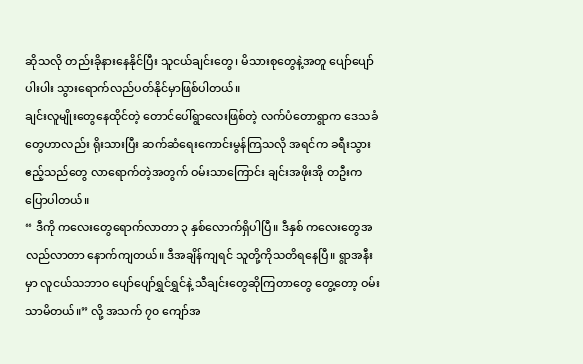ဆိုသလို တည်းခိုနားနေနိုင်ပြီး သူငယ်ချင်းတွေ၊ မိသားစုတွေနဲ့အတူ ပျော်ပျော်ပါးပါး သွားရောက်လည်ပတ်နိုင်မှာဖြစ်ပါတယ်။
ချင်းလူမျိုးတွေနေထိုင်တဲ့ တောင်ပေါ်ရွာလေးဖြစ်တဲ့ လက်ပံတောရွာက ဒေသခံတွေဟာလည်း ရိုးသားပြီး ဆက်ဆံရေးကောင်းမွန်ကြသလို အရင်က ခရီးသွားဧည့်သည်တွေ လာရောက်တဲ့အတွက် ဝမ်းသာကြောင်း ချင်းအဖိုးအို တဦးက ပြောပါတယ်။
“ ဒီကို ကလေးတွေရောက်လာတာ ၃ နှစ်လောက်ရှိပါပြီ။ ဒီနှစ် ကလေးတွေအလည်လာတာ နောက်ကျတယ်။ ဒီအချိန်ကျရင် သူတို့ကိုသတိရနေပြီ။ ရွာအနီးမှာ လူငယ်သဘာဝ ပျော်ပျော်ရွှင်ရွှင်နဲ့ သီချင်းတွေဆိုကြတာတွေ တွေ့တော့ ဝမ်းသာမိတယ်။” လို့ အသက် ၇၀ ကျော်အ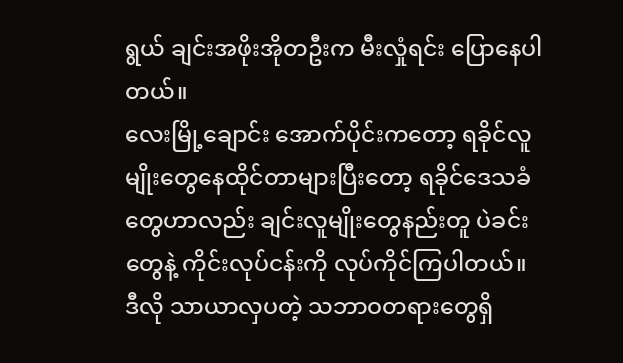ရွယ် ချင်းအဖိုးအိုတဦးက မီးလှုံရင်း ပြောနေပါတယ်။
လေးမြို့ချောင်း အောက်ပိုင်းကတော့ ရခိုင်လူမျိုးတွေနေထိုင်တာများပြီးတော့ ရခိုင်ဒေသခံတွေဟာလည်း ချင်းလူမျိုးတွေနည်းတူ ပဲခင်းတွေနဲ့ ကိုင်းလုပ်ငန်းကို လုပ်ကိုင်ကြပါတယ်။
ဒီလို သာယာလှပတဲ့ သဘာဝတရားတွေရှိ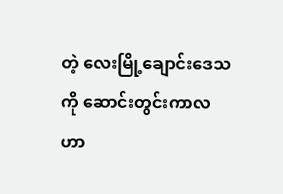တဲ့ လေးမြို့ချောင်းဒေသကို ဆောင်းတွင်းကာလဟာ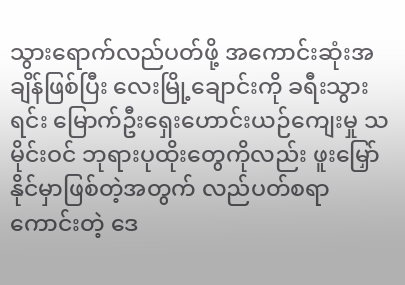သွားရောက်လည်ပတ်ဖို့ အကောင်းဆုံးအချိန်ဖြစ်ပြီး လေးမြို့ချောင်းကို ခရီးသွားရင်း မြောက်ဦးရှေးဟောင်းယဉ်ကျေးမှု သမိုင်းဝင် ဘုရားပုထိုးတွေကိုလည်း ဖူးမြှော်နိုင်မှာဖြစ်တဲ့အတွက် လည်ပတ်စရာကောင်းတဲ့ ဒေ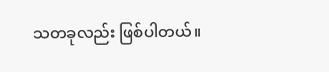သတခုလည်း ဖြစ်ပါတယ်။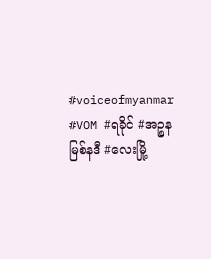#voiceofmyanmar #VOM #ရခိုင် #အဉ္စနမြစ်နဒီ #လေးမြို့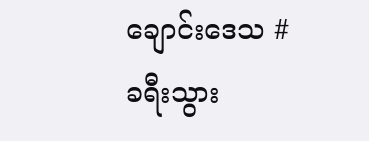ချောင်းဒေသ #ခရီးသွား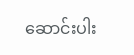ဆောင်းပါး